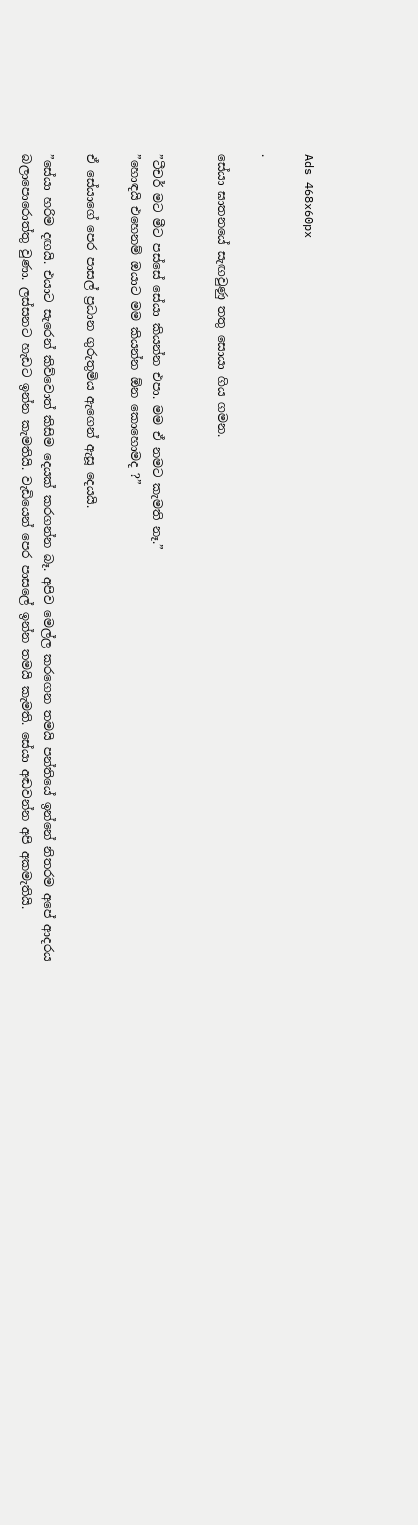Ads 468x60px

.

සේයා ඝාතනයේ සැඟවුණු තතු සොයා ගිය ගමන.


”ටීචර් මට මීට පස්සේ සේයා කියන්න එපා. මම ඒ නමට කැමති නෑ.”
”හොඳයි එහෙනම් ඔයාට මම කියන්න ඕන කොහොමද ?”

ඒ සේයාගේ පෙර පාසල් ප්‍රධාන ගුරුතුමිය ඇගෙන් ඇසූ දෙයයි.

”සේයා හරිම දඟයි. එයාට සැරෙන් කිව්වොත් කිසිම දෙයක් කරගන්න බෑ. අපිව මෙල්ල කරගෙන තමයි පන්තියේ ඉන්නේ නිතරම අපේ ආදරය බලාපොරොත්තු වුණා. ලස්සනට හැඩට ඉන්න කැමතියි. වැඩියෙන් පෙර පාසලේ ඉන්න තමයි කැමති. සේයා අඬවන්න අපි අකමැතියි.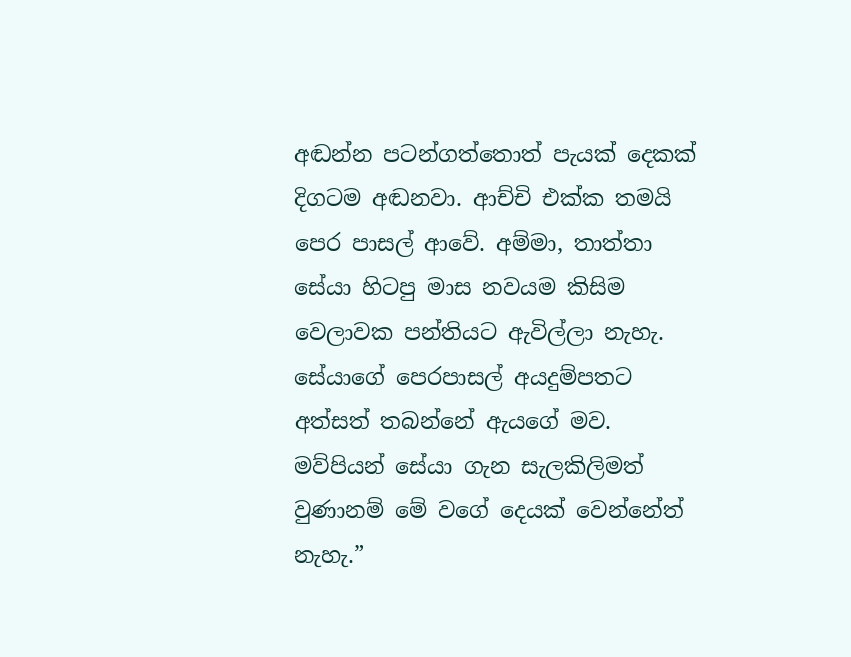අඬන්න පටන්ගත්තොත් පැයක් දෙකක් දිගටම අඬනවා. ආච්චි එක්ක තමයි පෙර පාසල් ආවේ. අම්මා, තාත්තා සේයා හිටපු මාස නවයම කිසිම වෙලාවක පන්තියට ඇවිල්ලා නැහැ. සේයාගේ පෙරපාසල් අයදුම්පතට
අත්සත් තබන්නේ ඇයගේ මව. මව්පියන් සේයා ගැන සැලකිලිමත් වුණානම් මේ වගේ දෙයක් වෙන්නේත් නැහැ.”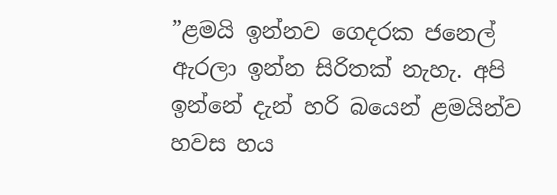”ළමයි ඉන්නව ගෙදරක ජනෙල් ඇරලා ඉන්න සිරිතක් නැහැ. අපි ඉන්නේ දැන් හරි බයෙන් ළමයින්ව හවස හය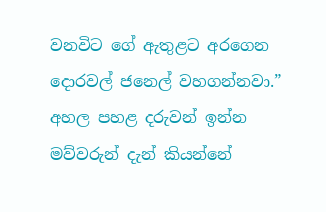වනවිට ගේ ඇතුළට අරගෙන දොරවල් ජනෙල් වහගන්නවා.” අහල පහළ දරුවන් ඉන්න මව්වරුන් දැන් කියන්නේ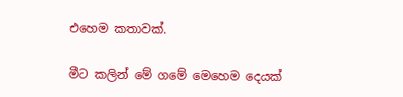එහෙම කතාවක්.

මීට කලින් මේ ගමේ මෙහෙම දෙයක්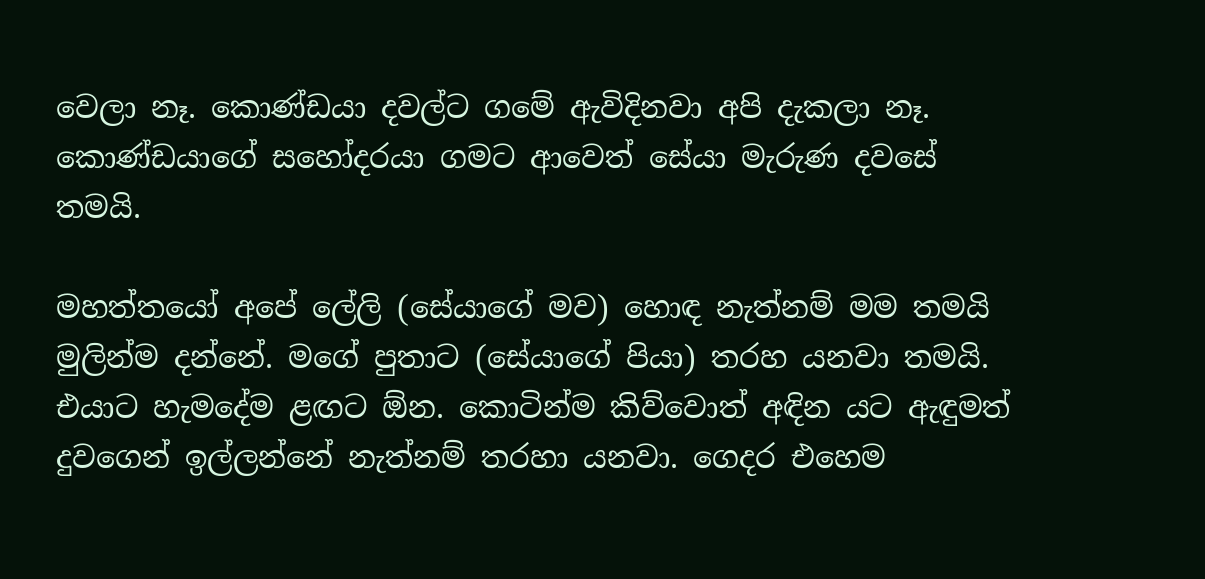වෙලා නෑ. කොණ්ඩයා දවල්ට ගමේ ඇවිදිනවා අපි දැකලා නෑ. කොණ්ඩයාගේ සහෝදරයා ගමට ආවෙත් සේයා මැරුණ දවසේ තමයි.

මහත්තයෝ අපේ ලේලි (සේයාගේ මව) හොඳ නැත්නම් මම තමයි මුලින්ම දන්නේ. මගේ පුතාට (සේයාගේ පියා) තරහ යනවා තමයි. එයාට හැමදේම ළඟට ඕන. කොටින්ම කිව්වොත් අඳින යට ඇඳුමත් දුවගෙන් ඉල්ලන්නේ නැත්නම් තරහා යනවා. ගෙදර එහෙම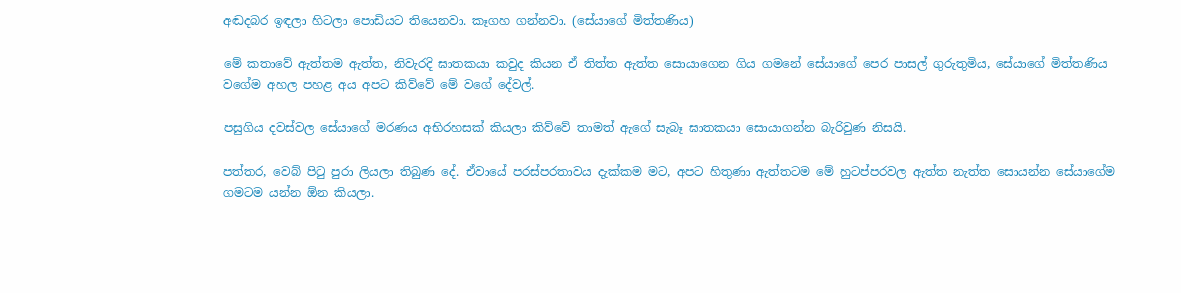අඬදබර ඉඳලා හිටලා පොඩියට තියෙනවා. කෑගහ ගන්නවා. (සේයාගේ මිත්තණිය)

මේ කතාවේ ඇත්තම ඇත්ත, නිවැරදි ඝාතකයා කවුද කියන ඒ තිත්ත ඇත්ත සොයාගෙන ගිය ගමනේ සේයාගේ පෙර පාසල් ගුරුතුමිය, සේයාගේ මිත්තණිය වගේම අහල පහළ අය අපට කිව්වේ මේ වගේ දේවල්.

පසුගිය දවස්වල සේයාගේ මරණය අභිරහසක් කියලා කිව්වේ තාමත් ඇගේ සැබෑ ඝාතකයා සොයාගන්න බැරිවුණ නිසයි.

පත්තර, වෙබ් පිටු පුරා ලියලා තිබුණ දේ. ඒවායේ පරස්පරතාවය දැක්කම මට, අපට හිතුණා ඇත්තටම මේ හුටප්පරවල ඇත්ත නැත්ත සොයන්න සේයාගේම ගමටම යන්න ඕන කියලා.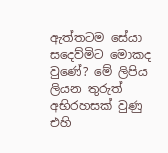ඇත්තටම සේයා සදෙව්මිට මොකද වු‍ණේ? මේ ලිපිය ලියන තුරුත් අභිරහසක් වුණු එහි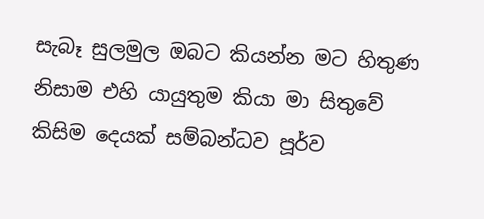සැබෑ සුලමුල ඔබට කියන්න මට හිතුණ නිසාම එහි යායුතුම කියා මා සිතුවේ කිසිම දෙයක් සම්බන්ධව පූර්ව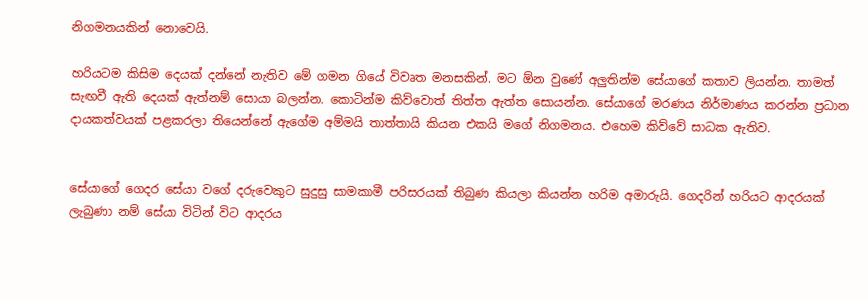නිගමනයකින් නොවෙයි.

හරියටම කිසිම දෙයක් දන්නේ නැතිව මේ ගමන ගියේ විවෘත මනසකින්. මට ඕන වු‍ණේ අලුතින්ම සේයාගේ කතාව ලියන්න. තාමත් සැඟවී ඇති දෙයක් ඇත්නම් සොයා බලන්න. කොටින්ම කිව්වොත් තිත්ත ඇත්ත සොයන්න. සේයාගේ මරණය නිර්මාණය කරන්න ප්‍රධාන දායකත්වයක් පළකරලා තියෙන්නේ ඇගේම අම්මයි තාත්තායි කියන එකයි මගේ නිගමනය. එහෙම කිව්වේ සාධක ඇතිව.


සේයාගේ ගෙදර සේයා වගේ දරුවෙකුට සුදුසු සාමකාමී පරිසරයක් තිබුණ කියලා කියන්න හරිම අමාරුයි. ගෙදරින් හරියට ආදරයක් ලැබුණා නම් සේයා විටින් විට ආදරය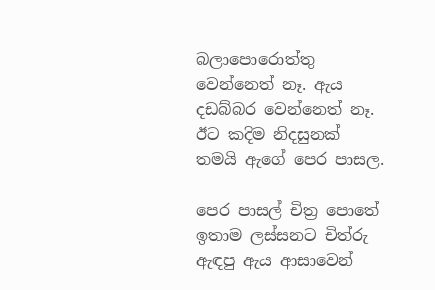බලාපොරොත්තු වෙන්නෙත් නෑ. ඇය දඩබ්බර වෙන්නෙත් නෑ. ඊට කදිම නිදසුනක් තමයි ඇගේ පෙර පාසල.

පෙර පාසල් චිත්‍ර පොතේ ඉතාම ලස්සනට චිත්රු ඇඳපු ඇය ආසාවෙන්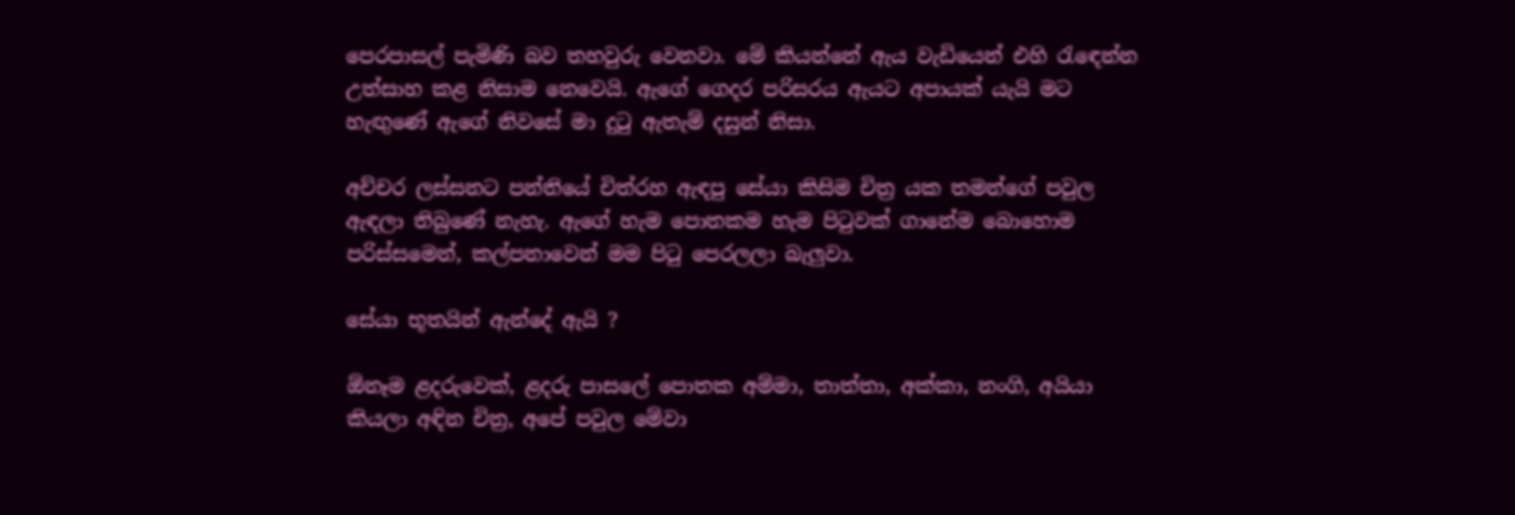පෙරපාසල් පැමිණි බව තහවුරු වෙනවා. මේ කියන්නේ ඇය වැඩියෙන් එහි රැඳෙන්න උත්සාහ කළ නිසාම නෙවෙයි. ඇගේ ගෙදර පරිසරය ඇයට අපායක් යැයි මට හැඟු‍ණේ ඇගේ නිවසේ මා දුටු ඇතැම් දසුන් නිසා.

අච්චර ලස්සනට පන්තියේ චිත්රහ ඇඳපු සේයා කිසිම චිත්‍ර යක තමන්ගේ පවුල ඇඳලා තිබු‍ණේ නැහැ. ඇගේ හැම‍ පොතකම හැම පිටුවක් ගානේම බොහොම පරිස්සමෙන්, කල්පනාවෙන් මම පිටු පෙරලලා බැලුවා.

සේයා භූතයින් ඇන්දේ ඇයි ?

ඕනෑම ළදරුවෙක්, ළදරු පාසලේ පොතක අම්මා, තාත්තා, අක්කා, නංගි, අයියා කියලා අඳින චිත්‍ර, අපේ පවුල මේවා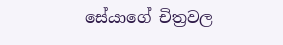සේයාගේ චිත්‍රවල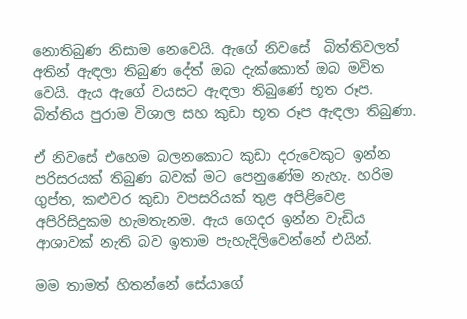නොතිබුණ නිසාම නෙවෙයි. ඇගේ නිවසේ  බිත්තිවලත් අතින් ඇඳලා තිබුණ දේත් ඔබ දැක්කොත් ඔබ මවිත වෙයි. ඇය ඇගේ වයසට ඇඳලා තිබු‍ණේ භූත රූප. බිත්තිය පුරාම විශාල සහ කුඩා භූත රූප ඇඳලා තිබුණා.

ඒ නිවසේ එහෙම බලනකොට කුඩා දරුවෙකුට ඉන්න පරිසරයක් තිබුණ බවක් මට පෙනු‍ණේම නැහැ. හරිම ගුප්ත, කළුවර කුඩා වපසරියක් තුළ අපිළිවෙළ අපිරිසිදුකම හැමතැනම. ඇය ගෙදර ඉන්න වැඩිය ආශාවක් නැති බව ඉතාම පැහැදිලිවෙන්නේ එයින්.

මම තාමත් හිතන්නේ සේයාගේ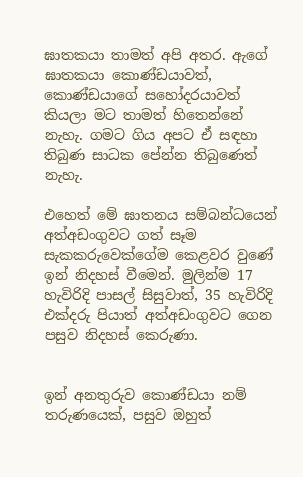ඝාතකයා තාමත් අපි අතර. ඇගේ ඝාතකයා කොණ්ඩයාවත්, කොණ්ඩයාගේ සහෝදරයාවත් කියලා මට තාමත් හිතෙන්නේ නැහැ. ගමට ගිය අපට ඒ සඳහා තිබුණ සාධක පේන්න තිබු‍ණෙත් නැහැ.

එහෙත් මේ ඝාතනය සම්බන්ධයෙන් අත්අඩංගුවට ගත් සෑම සැකකරුවෙක්ගේම කෙළවර වු‍ණේ ඉන් නිදහස් වීමෙන්. මුලින්ම 17 හැවිරිදි පාසල් සිසුවාත්, 35 හැවිරිදි එක්දරු පියාත් අත්අඩංගුවට ගෙන පසුව නිදහස් කෙරුණා.


ඉන් අනතුරුව කොණ්ඩයා නම් තරුණයෙක්, පසුව ඔහුත්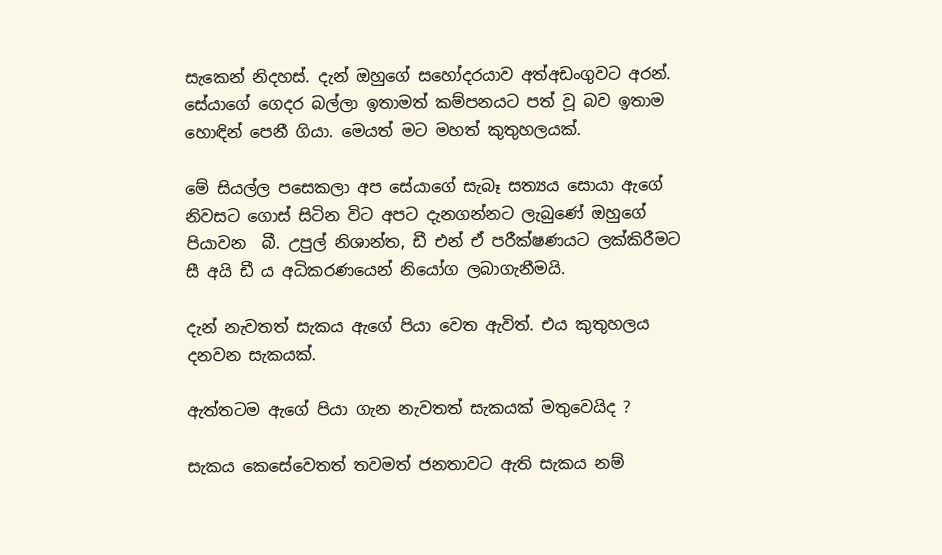සැකෙන් නිදහස්. දැන් ඔහුගේ සහෝදරයාව අත්අඩංගුවට අරන්. සේයාගේ ගෙදර බල්ලා ඉතාමත් කම්පනයට පත් වූ බව ඉතාම හොඳින් පෙනී ගියා. මෙයත් මට මහත් කුතුහලයක්.

මේ සියල්ල පසෙකලා අප සේයාගේ සැබෑ සත්‍යය සොයා ඇගේ නිවසට ගොස් සිටින විට අපට දැනගන්නට ලැබු‍ණේ ඔහුගේ පියාවන  බී. උපුල් නිශාන්ත, ඩී එන් ඒ පරීක්ෂණයට ලක්කිරීමට සී අයි ඩී ය අධිකරණයෙන් නියෝග ලබාගැනීමයි.

දැන් නැවතත් සැකය ඇගේ පියා වෙත ඇවිත්. එය කුතුහලය දනවන සැකයක්.

ඇත්තටම ඇගේ පියා ගැන නැවතත් සැකයක් මතුවෙයිද ?

සැකය කෙසේවෙතත් තවමත් ජනතාවට ඇති සැකය නම්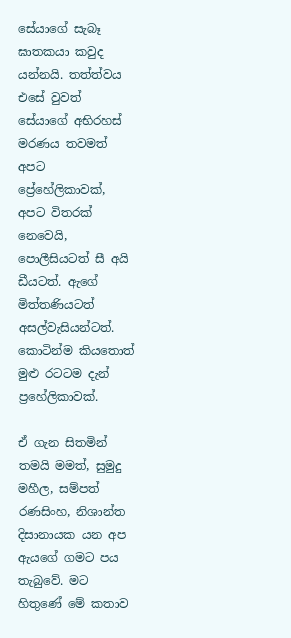සේයාගේ සැබෑ ඝාතකයා කවුද යන්නයි. තත්ත්වය එසේ වුවත් සේයාගේ අභිරහස් මරණය තවමත් අපට ප්‍රේහේලිකාවක්, අපට විතරක් නෙවෙයි, පොලීසියටත් සී අයි ඩීයටත්. ඇගේ මිත්තණියටත් අසල්වැසියන්ටත්. කොටින්ම කියතොත් මුළු රටටම දැන් ප්‍රහේලිකාවක්.

ඒ ගැන සිතමින් තමයි මමත්, සුමුදු මහීල, සම්පත් රණසිංහ, නිශාන්ත දිසානායක යන අප ඇයගේ ගමට පය තැබුවේ. මට හිතු‍‍ණේ මේ කතාව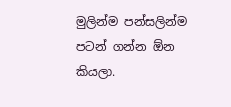මුලින්ම පන්සලින්ම පටන් ගන්න ඕන කියලා.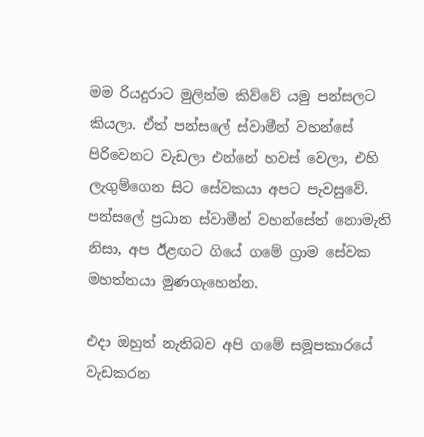මම රියදුරාට මුලින්ම කිව්වේ යමු පන්සලට කියලා. ඒත් පන්සලේ ස්වාමීන් වහන්සේ පිරිවෙනට වැඩලා එන්නේ හවස් වෙලා, එහි ලැගුම්ගෙන සිට සේවකයා අපට පැවසුවේ. පන්සලේ ප්‍රධාන ස්වාමීන් වහන්සේත් නොමැති නිසා, අප ඊළඟට ගියේ ගමේ ග්‍රාම සේවක මහත්තයා මුණගැහෙන්න.

එදා ඔහුත් නැතිබව අපි ගමේ සමූපකාරයේ වැඩකරන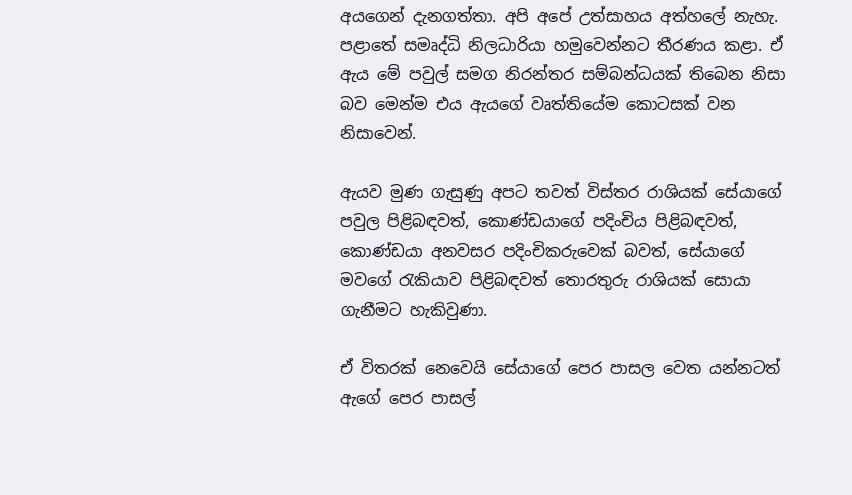අයගෙන් දැනගත්තා. අපි අපේ උත්සාහය අත්හලේ නැහැ. පළාතේ සමෘද්ධි නිලධාරියා හමුවෙන්නට තීරණය කළා. ඒ ඇය මේ පවුල් සමග නිරන්තර සම්බන්ධයක් තිබෙන නිසා බව මෙන්ම එය ඇයගේ වෘත්තියේම කොටසක් වන නිසාවෙන්.

ඇයව මුණ ගැසුණු අපට තවත් විස්තර රාශියක් සේයාගේ පවුල පිළිබඳවත්, කොණ්ඩයාගේ පදිංචිය පිළිබඳවත්, කොණ්ඩයා අනවසර පදිංචිකරුවෙක් බවත්, සේයාගේ මවගේ රැකියාව පිළිබඳවත් තොරතුරු රාශියක් සොයා ගැනීමට හැකිවුණා.

ඒ විතරක් නෙවෙයි සේයාගේ පෙර පාසල වෙත යන්නටත් ඇගේ පෙර පාසල්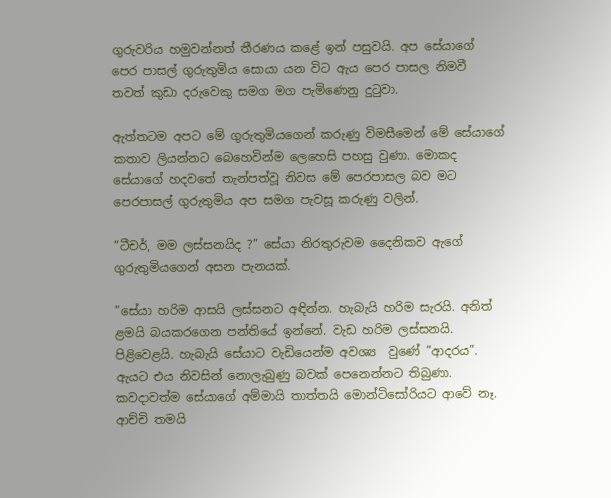ගුරුවරිය හමුවන්නත් තීරණය ක‍ළේ ඉන් පසුවයි. අප සේයාගේ පෙර පාසල් ගුරුතුමිය සොයා යන විට ඇය පෙර පාසල නිමවී තවත් කුඩා දරුවෙකු සමග මග පැමි‍ණෙනු දුටුවා.

ඇත්තටම අපට මේ ගුරුතුමියගෙන් කරුණු විමසීමෙන් මේ සේයාගේ කතාව ලියන්නට බෙහෙවින්ම ලෙහෙසි පහසු වුණා. මොකද සේයාගේ හදවතේ තැන්පත්වූ නිවස මේ පෙරපාසල බව මට පෙරපාසල් ගුරුතුමිය අප සමග පැවසූ කරුණු වලින්.

”ටීචර්, මම ලස්සනයිද ?” සේයා නිරතුරුවම දෛනිකව ඇගේ ගුරුතුමියගෙන් අසන පැනයක්.

”සේයා හරිම ආසයි ලස්සනට අඳින්න. හැබැයි හරිම සැරයි. අනිත් ළමයි බයකරගෙන පන්තියේ ඉන්නේ. වැඩ හරිම ලස්සනයි. පිළිවෙළයි. හැබැයි සේයාට වැඩියෙන්ම අවශ්‍ය  වු‍ණේ ”ආදරය”. ඇයට එය නිවසින් නොලැබුණු බවක් පෙනෙන්නට තිබුණා. කවදාවත්ම සේයාගේ අම්මායි තාත්තයි මොන්ටිසෝරියට ආවේ නෑ. ආච්චි තමයි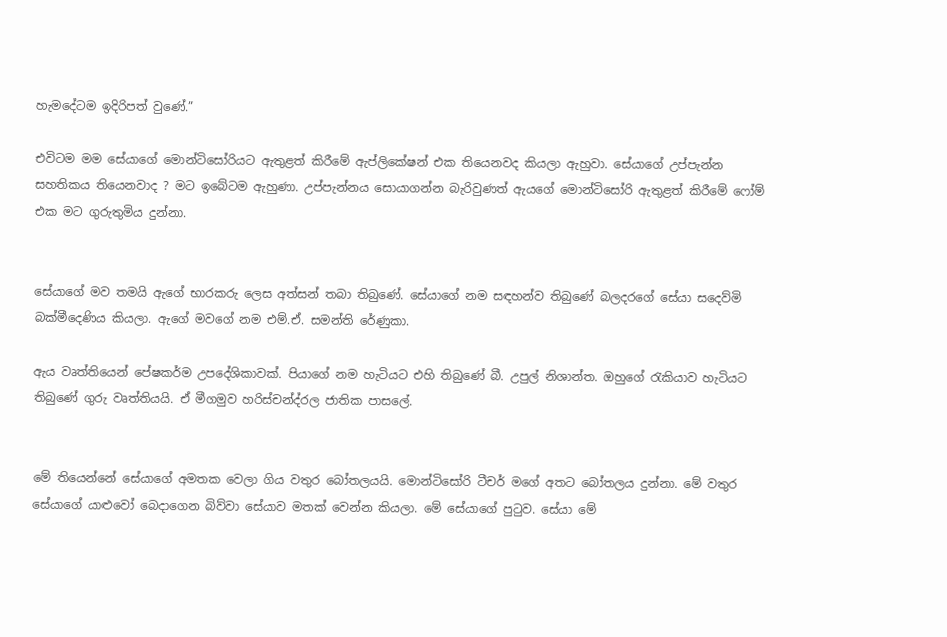හැමදේටම ඉදිරිපත් වුණේ.”

එවිටම මම සේයාගේ මොන්ටිසෝරියට ඇතුළත් කිරීමේ ඇප්ලිකේෂන් එක තියෙනවද කියලා ඇහුවා. සේයාගේ උප්පැන්න සහතිකය තියෙනවාද ? මට ඉබේටම ඇහුණා. උප්පැන්නය සොයාගන්න බැරිවුණත් ඇයගේ මොන්ටිසෝරි ඇතුළත් කිරීමේ ‍ෆෝම් එක මට ගුරුතුමිය දුන්නා.


සේයාගේ මව තමයි ඇගේ භාරකරු ලෙස අත්සන් තබා තිබු‍ණේ. සේයාගේ නම සඳහන්ව තිබු‍ණේ බලදරගේ සේයා සදෙව්මි බක්මීදෙණිය කියලා. ඇගේ මවගේ නම එම්.ඒ. සමන්ති රේණුකා.

ඇය වෘත්තියෙන් පේෂකර්ම උපදේශිකාවක්. පියාගේ නම හැටියට එහි තිබු‍ණේ බී. උපුල් නිශාන්ත. ඔහුගේ රැකියාව හැටියට තිබු‍ණේ ගුරු වෘත්තියයි. ඒ මීගමුව හරිස්චන්ද්රල ජාතික පාසලේ.


මේ තියෙන්නේ සේයාගේ අමතක වෙලා ගිය වතුර බෝතලයයි. මොන්ටිසෝරි ටීචර් මගේ අතට බෝතලය දුන්නා. මේ වතුර සේයාගේ යාළුවෝ බෙදාගෙන බිව්වා සේයාව මතක් වෙන්න කියලා. මේ සේයාගේ පුටුව. සේයා මේ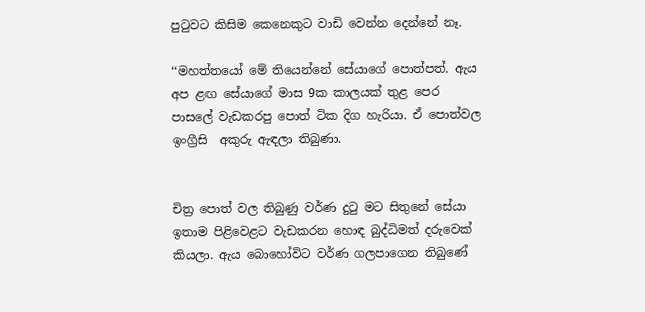පුටුවට කිසිම කෙනෙකුට වාඩි වෙන්න දෙන්නේ නෑ.

‘‘මහත්තයෝ මේ තියෙන්නේ සේයාගේ පොත්පත්. ඇය අප ළඟ සේයාගේ මාස 9ක කාලයක් තුළ පෙර පාසලේ වැඩකරපු පොත් ටික දිග හැරියා. ඒ පොත්වල ඉංග්‍රීසි  අකුරු ඇඳලා තිබුණා.


චිත්‍ර පොත් වල තිබුණු වර්ණ දුටු මට සිතු‍නේ සේයා ඉතාම පිළිවෙළට වැඩකරන හොඳ බුද්ධිමත් දරුවෙක් කියලා. ඇය බොහෝවිට වර්ණ ගලපාගෙන තිබු‍ණේ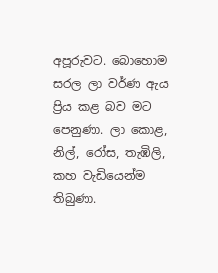අපූරුවට. බොහොම සරල ලා වර්ණ ඇය ප්‍රිය කළ බව මට පෙනුණා. ලා කොළ, නිල්, රෝස, තැඹිලි, කහ වැඩියෙන්ම තිබුණා.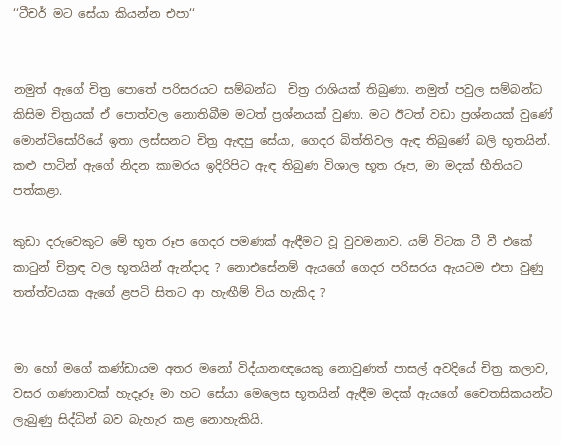‘‘ටීචර් මට සේයා කියන්න එපා‘‘


නමුත් ඇගේ චිත්‍ර පොතේ පරිසරයට සම්බන්ධ  චිත්‍ර රාශියක් තිබුණා. නමුත් පවුල සම්බන්ධ කිසිම චිත්‍රයක් ඒ පොත්වල නොතිබීම මටත් ප්‍රශ්නයක් වුණා. මට ඊටත් වඩා ප්‍රශ්නයක් වු‍ණේ මොන්ටිසෝරියේ ඉතා ලස්සනට චිත්‍ර ඇඳපු සේයා, ගෙදර බිත්තිවල ඇඳ තිබු‍‍ණේ බලි භූතයින්. කළු පාටින් ඇගේ නිදන කාමරය ඉදිරිපිට ඇඳ තිබුණ විශාල භූත රූප, මා මදක් භීතියට පත්කළා.

කුඩා දරුවෙකුට මේ භූත රූප ගෙදර පමණක් ඇඳීමට වූ වුවමනාව. යම් විටක ටී වී එකේ කාටුන් චිත්‍රඳ වල භූතයින් ඇන්දාද ? නොඑසේනම් ඇයගේ ගෙදර පරිසරය ඇයටම එපා වුණු තත්ත්වයක ඇගේ ළපටි සිතට ආ හැඟීම් විය හැකිද ?


මා හෝ මගේ කණ්ඩායම අතර මනෝ විද්යානඥයෙකු නොවුණත් පාසල් අවදියේ චිත්‍ර කලාව, වසර ගණනාවක් හැදෑරූ මා හට සේයා මෙලෙස භූතයින් ඇඳීම මදක් ඇයගේ චෛතසිකයන්ට ලැබුණු සිද්ධින් බව බැහැර කළ නොහැකියි.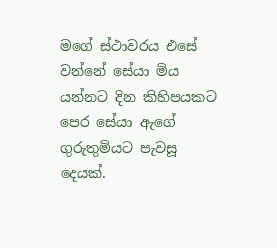මගේ ස්ථාවරය එසේ වන්නේ සේයා මිය යන්නට ‍දින කිහිපයකට පෙර සේයා ඇගේ ගුරුතුමියට පැවසූ දෙයක්.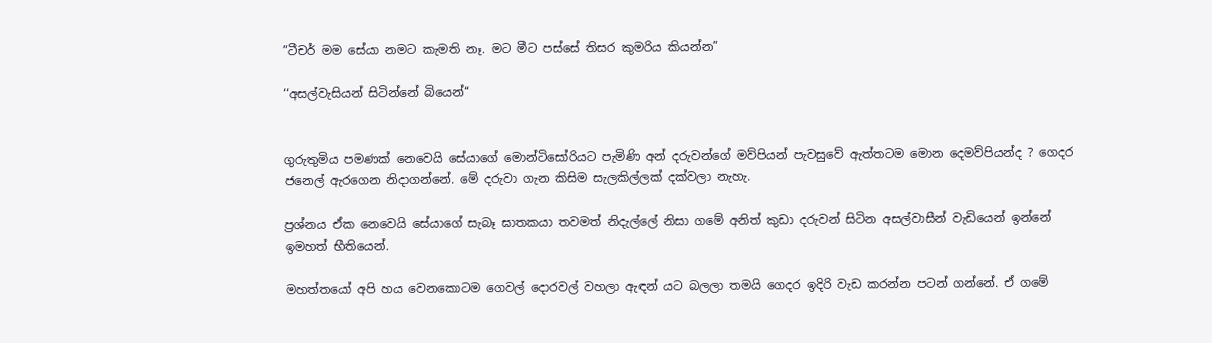”ටීචර් මම සේයා නමට කැමති නෑ. මට මීට පස්සේ තිසර කුමරිය කියන්න”

‘‘අසල්වැසියන් සිටින්නේ බියෙන්‘‘


ගුරුතුමිය පමණක් නෙවෙයි සේයාගේ මොන්ටිසෝරියට පැමිණි අන් දරුවන්ගේ මව්පියන් පැවසුවේ ඇත්තටම මොන දෙමව්පියන්ද ? ගෙදර ජනෙල් ඇරගෙන නිදාගන්නේ. මේ දරුවා ගැන කිසිම සැලකිල්ලක් දක්වලා නැහැ.

ප්‍රශ්නය ඒක නෙවෙයි සේයාගේ සැබෑ ඝාතකයා තවමත් නිදැල්ලේ නිසා ගමේ අනිත් කුඩා දරුවන් සිටින අසල්වාසීන් වැඩියෙන් ඉන්නේ ඉමහත් භීතියෙන්.

මහත්තයෝ අපි හය වෙනකොටම ගෙවල් දොරවල් වහලා ඇඳන් යට බලලා තමයි ගෙදර ඉදිරි වැඩ කරන්න පටන් ගන්නේ. ඒ ගමේ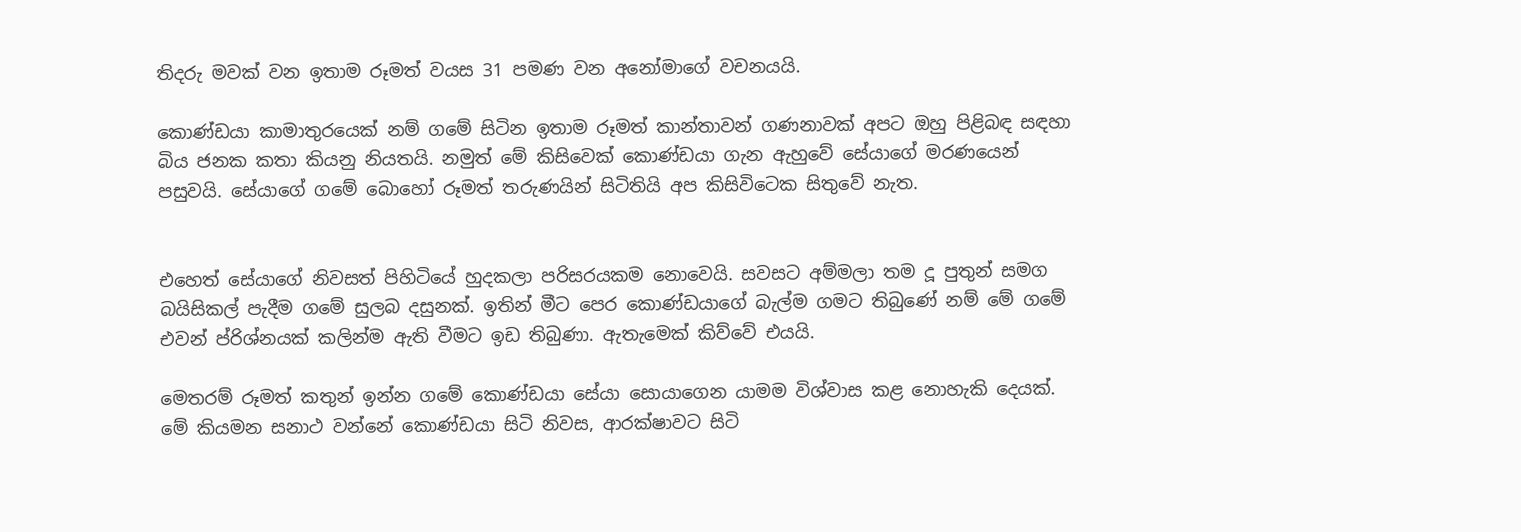තිදරු මවක් වන ඉතාම රූමත් වයස 31 පමණ වන අනෝමාගේ වචනයයි.

කොණ්ඩයා කාමාතුරයෙක් නම් ගමේ සිටින ඉතාම රූමත් කාන්තාවන් ගණනාවක් අපට ඔහු පිළිබඳ සඳහා බිය ජනක කතා කියනු නියතයි. නමුත් මේ කිසිවෙක් කොණ්ඩයා ගැන ඇහුවේ සේයාගේ මරණයෙන් පසුවයි. සේයාගේ ගමේ බොහෝ රූමත් තරුණයින් සිටිතියි අප කිසිවිටෙක සිතුවේ නැත.


එහෙත් සේයාගේ නිවසත් පිහිටියේ හුදකලා පරිසරයකම නොවෙයි. සවසට අම්මලා තම දූ පුතුන් සමග බයිසිකල් පැදීම ගමේ සුලබ දසුනක්. ඉතින් මීට පෙර කොණ්ඩයාගේ බැල්ම ගමට තිබු‍ණේ නම් මේ ගමේ එවන් ප්රිශ්නයක් කලින්ම ඇති වීමට ඉඩ තිබුණා. ඇතැමෙක් කිව්වේ එයයි.

මෙතරම් රූමත් කතුන් ඉන්න ගමේ කොණ්ඩයා සේයා සොයාගෙන යාමම විශ්වාස කළ නොහැකි දෙයක්. මේ කියමන සනාථ වන්නේ කොණ්ඩයා සිටි නිවස, ආරක්ෂාවට සිටි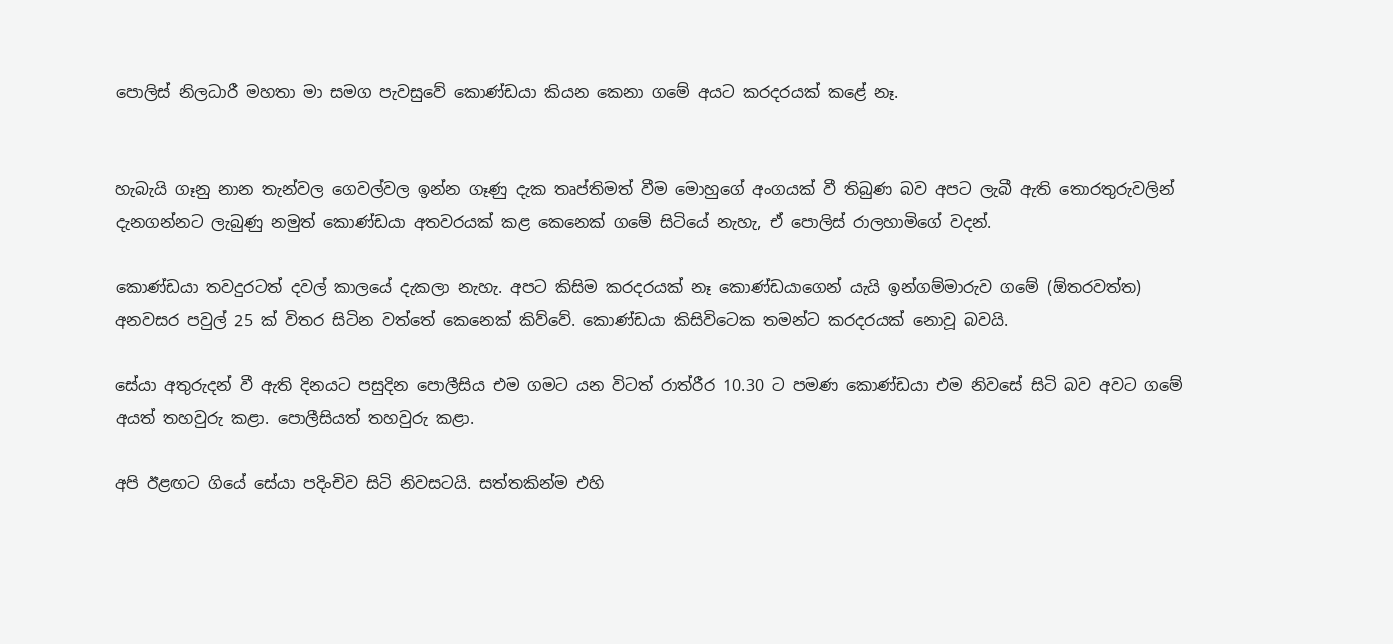පොලිස් නිලධාරී මහතා මා සමග පැවසුවේ කොණ්ඩයා කියන කෙනා ගමේ අයට කරදරයක් ක‍ළේ නෑ.


හැබැයි ගෑනු නාන තැන්වල ගෙවල්වල ඉන්න ගෑණු දැක තෘප්තිමත් වීම මොහුගේ අංගයක් වී තිබුණ බව අපට ලැබී ඇති තොරතුරුවලින් දැනගන්නට ලැබුණු නමුත් කොණ්ඩයා අතවරයක් කළ කෙනෙක් ගමේ සිටියේ නැහැ, ඒ පොලිස් රාලහාමිගේ වදන්.

කොණ්ඩයා තවදුරටත් දවල් කාලයේ දැකලා නැහැ. අපට කිසිම කරදරයක් නෑ කොණ්ඩයාගෙන් යැයි ඉන්ගම්මාරුව ගමේ (ඕතරවත්ත) අනවසර පවුල් 25 ක් විතර සිටින වත්තේ කෙනෙක් කිව්වේ. කොණ්ඩයා කිසිවිටෙක තමන්ට කරදරයක් නොවූ බවයි.

සේයා අතුරුදන් වී ඇති දිනයට පසුදින පොලීසිය එම ගමට යන විටත් රාත්රීර 10.30 ට පමණ කොණ්ඩයා එම නිවසේ සිටි බව අවට ගමේ අයත් තහවුරු කළා. පොලීසියත් තහවුරු කළා.

අපි ඊළඟට ගියේ සේයා පදිංචිව සිටි නිවසටයි. සත්තකින්ම එහි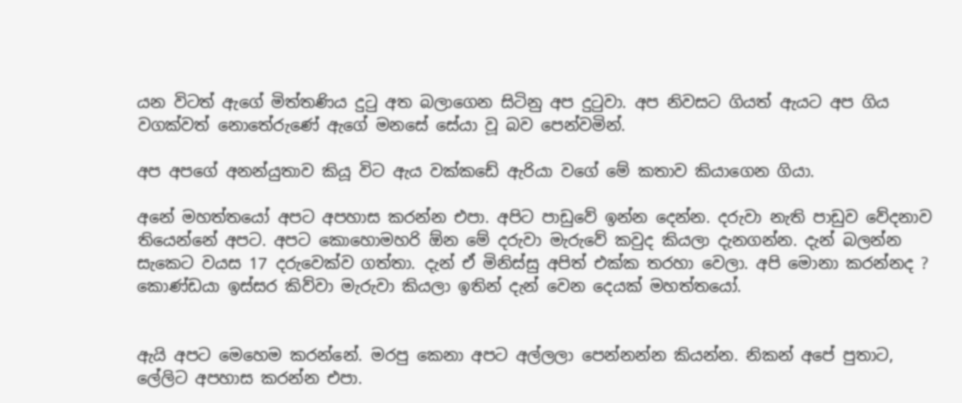යන විටත් ඇගේ මිත්තණිය දුටු අත බලාගෙන සිටිනු අප දුටුවා. අප නිවසට ගියත් ඇයට අප ගිය වගක්වත් නොතේරු‍ණේ ඇගේ මනසේ සේයා වූ බව පෙන්වමින්.

අප අපගේ අනන්යුතාව කියූ විට ඇය වක්කඩේ ඇරියා වගේ මේ කතාව කියාගෙන ගියා.

අනේ මහත්තයෝ අපට අපහාස කරන්න එපා. අපිට පාඩු‍වේ ඉන්න දෙන්න. දරුවා නැති පාඩුව වේදනාව තියෙන්නේ අපට. අපට කොහොමහරි ‍ඕන මේ දරුවා මැරුවේ කවුද කියලා දැනගන්න. දැන් බලන්න සැකෙට වයස 17 දරුවෙක්ව ගත්තා. දැන් ඒ මිනිස්සු අපිත් එක්ක තරහා වෙලා. අපි මොනා කරන්නද ? කොණ්ඩයා ඉස්සර කිව්වා මැරුවා කියලා ඉතින් දැන් වෙන දෙයක් මහත්තයෝ.


ඇයි අපට මෙහෙම කරන්නේ. මරපු කෙ‍නා අපට අල්ලලා පෙන්නන්න කියන්න. නිකන් අපේ පුතාට, ලේලිට අපහාස කරන්න එපා.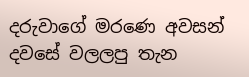දරුවාගේ මර‍ණෙ අවසන් දවසේ වලලපු තැන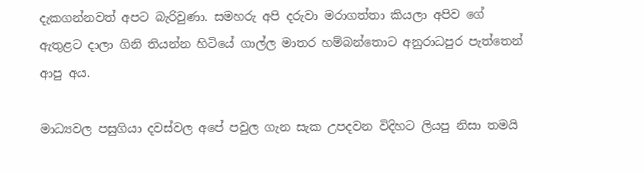දැකගන්නවත් අපට බැරිවුණා. සමහරු අපි දරුවා මරාගත්තා කියලා අපිව ‍ගේ ඇතුළට දාලා ගිනි තියන්න හිටියේ ගාල්ල මාතර හම්බන්තොට අනුරාධපුර පැත්තෙන් ආපු අය.

මාධ්‍යවල පසුගියා දවස්වල අපේ පවුල ගැන සැක උපදවන විදිහට ලියපු නිසා තමයි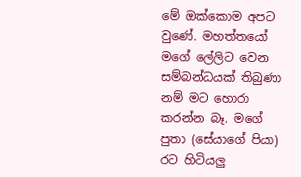මේ ‍ඔක්කොම අපට වු‍ණේ. මහත්තයෝ මගේ ලේලිට වෙන සම්බන්ධයක් තිබුණා නම් මට හොරා කරන්න බෑ. මගේ පුතා (සේයාගේ පියා) රට හිටියලු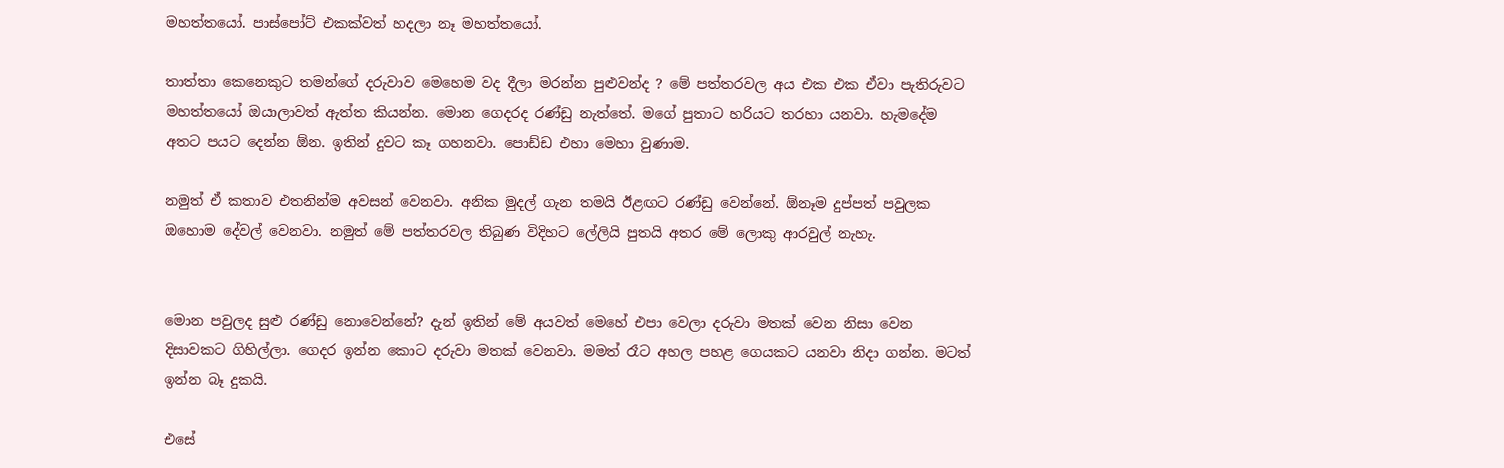මහත්තයෝ. පාස්පෝට් එකක්වත් හදලා නෑ මහත්තයෝ.

තාත්තා කෙනෙකුට තමන්ගේ දරුවාව මෙහෙම වද දීලා මරන්න පුළුවන්ද ? මේ පත්තරවල අය එක එක ඒවා පැතිරුවට මහත්තයෝ ඔයාලාවත් ඇත්ත කියන්න. මොන ගෙදරද රණ්ඩු නැත්තේ. මගේ පුතාට හරියට තරහා යනවා. හැමදේම අතට පයට දෙන්න ඕන. ඉතින් දුවට කෑ ගහනවා. පොඩ්ඩ එහා මෙහා වුණාම.

නමුත් ඒ කතාව එතනින්ම අවසන් වෙනවා. අනික මුදල් ගැන තමයි ඊළඟට රණ්ඩු වෙන්නේ. ඕනෑම දුප්පත් පවුලක ඔහොම දේවල් වෙනවා. නමුත් මේ පත්තරවල තිබුණ විදිහට ලේලියි පුතයි අතර මේ ලොකු ආරවුල් නැහැ.


මොන පවුලද සුළු රණ්ඩු නොවෙන්නේ? දැන් ඉතින් මේ අයවත් මෙහේ එපා වෙලා දරුවා මතක් වෙන නිසා වෙන දිසාවකට ගිහිල්ලා. ගෙදර ඉන්න කොට දරුවා මතක් වෙනවා. මමත් රෑට අහල පහළ ගෙයකට යනවා නිදා ගන්න. මටත් ඉන්න බෑ දුකයි.

එසේ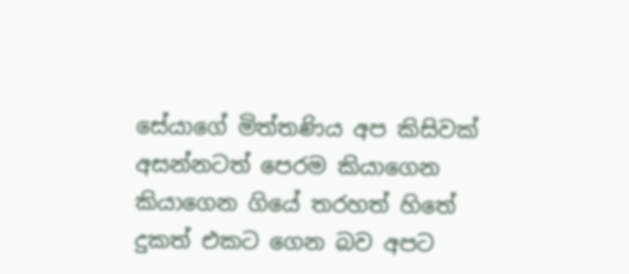සේයාගේ මිත්තණිය අප කිසිවක් අසන්නටත් පෙරම කියාගෙන කියාගෙන ගියේ තරහත් හිතේ දුකත් එකට ගෙන බව අපට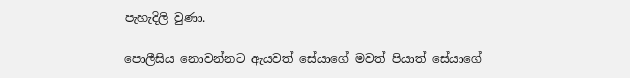පැහැදිලි වුණා.

පොලීසිය නොවන්නට ඇයවත් සේයාගේ මවත් පියාත් සේයාගේ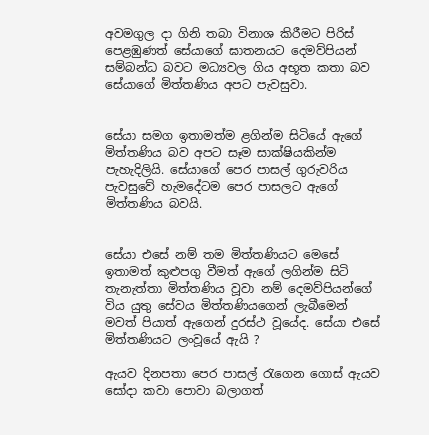අවමගුල දා ගිනි තබා විනාශ කිරීමට පිරිස් පෙළඹුණත් සේයාගේ ඝාතනයට දෙමව්පියන් සම්බන්ධ බවට මධ්‍යවල ගිය අභූත කතා බව සේයාගේ මිත්තණිය අපට පැවසුවා.


සේයා සමග ඉතාමත්ම ළගින්ම සිටියේ ඇගේ මිත්තණිය බව අපට සෑම සාක්ෂියකින්ම පැහැදිලියි. සේයාගේ පෙර පාසල් ගුරුවරිය පැවසුවේ හැමදේටම පෙර පාසලට ඇගේ මිත්තණිය බවයි.


සේයා එසේ නම් තම මිත්තණියට මෙසේ ඉතාමත් කුළුපගු වීමත් ඇගේ ලගින්ම සිටි තැනැත්තා මිත්තණිය වූවා නම් දෙමව්පියන්ගේ විය යුතු සේවය මිත්තණියගෙන් ලැබීමෙන් මවත් පියාත් ඇගෙන් දුරස්ථ වූයේද. සේයා එසේ මිත්තණියට ලංවූයේ ඇයි ?

ඇයව දිනපතා පෙර පාසල් රැගෙන ගොස් ඇයව සෝදා කවා පොවා බලාගත්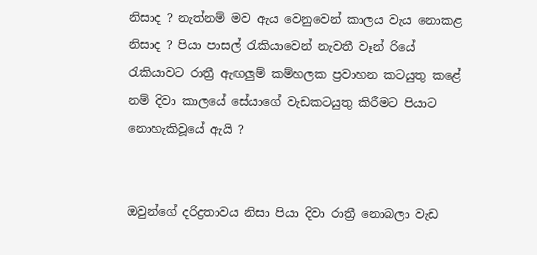නිසාද ? නැත්නම් මව ඇය වෙනුවෙන් කාලය වැය නොකළ නිසාද ? පියා පාසල් රැකියාවෙන් නැවතී වෑන් රියේ රැකියාවට රාත්‍රී ඇඟලුම් කම්හලක ප්‍රවාහන කටයුතු ක‍ළේ නම් දිවා කාලයේ සේයාගේ වැඩකටයුතු කිරීමට පියාට නොහැකිවූයේ ඇයි ?


ඔවුන්ගේ දරිද්‍රතාවය නිසා පියා දිවා රාත්‍රී නොබලා වැඩ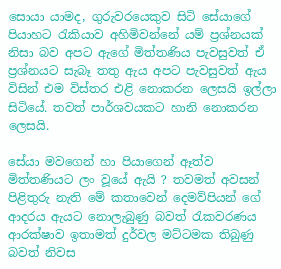සොයා යාමද, ගුරුවරයෙකුව සිටි සේයාගේ පියාහට රැකියාව අහිමිවන්නේ යම් ප්‍රශ්නයක් නිසා බව අපට ඇගේ මිත්තණිය පැවසුවත් ඒ ප්‍රශ්නයට සැබෑ තතු ඇය අපට පැවසුවත් ඇය විසින් එම විස්තර එළි නොකරන ලෙසයි ඉල්ලා සිටියේ. තවත් පාර්ශවයකට හානි නොකරන ලෙසයි.

සේයා මවගෙන් හා පියාගෙන් ඈත්ව මිත්තණියට ලං වූයේ ඇයි ? තවමත් අවසන් පිළිතුරු නැති මේ කතාවෙන් දෙමව්පියන්‍ ගේ ආදරය ඇයට නොලැබුණු බවත් රැකවරණය ආරක්ෂාව ඉතාමත් දුර්වල මට්ටමක තිබුණු බවත් නිවස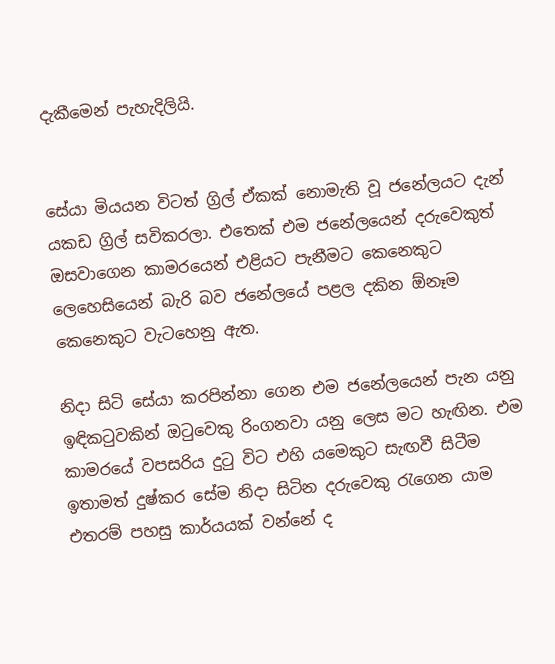දැකීමෙන් පැහැදිලියි.


සේයා මියයන විටත් ග්‍රිල් ඒකක් නොමැති වූ ජනේලයට දැන් යකඩ ග්‍රිල් සවිකරලා. එතෙක් එම ජනේලයෙන් දරුවෙකුත් ඔසවාගෙන කාමරයෙන් එළියට පැනීමට කෙනෙකුට ලෙහෙසියෙන් බැරි බව ජනේලයේ පළල දකින ඕනෑම කෙනෙකුට වැටහෙනු ඇත.

නිදා සිටි සේයා කරපින්නා ගෙන ‍එම ජනේලයෙන් පැන යනු ඉඳිකටුවකින් ඔටුවෙකු රිංගනවා යනු ලෙස මට හැඟින. එම කාමරයේ වපසරිය දුටු විට එහි යමෙකුට සැඟවී සිටීම ඉතාමත් දුෂ්කර සේම නිදා සිටින දරුවෙකු රැගෙන යාම එතරම් පහසු කාර්යයක් වන්නේ ද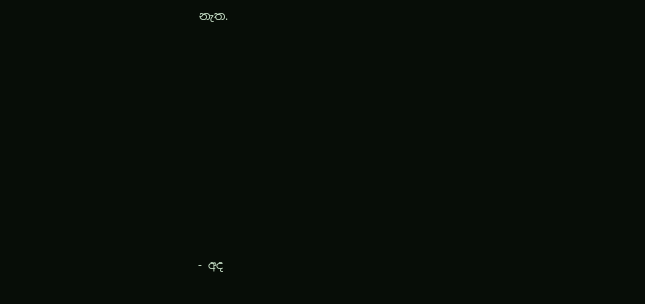නැත.












- අද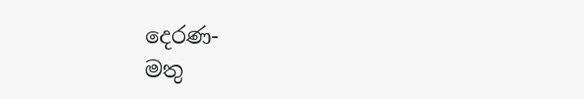දෙරණ-
මතු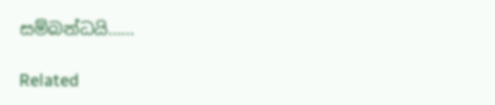සම්බන්ධයි……

Related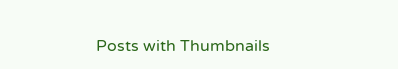Posts with Thumbnails